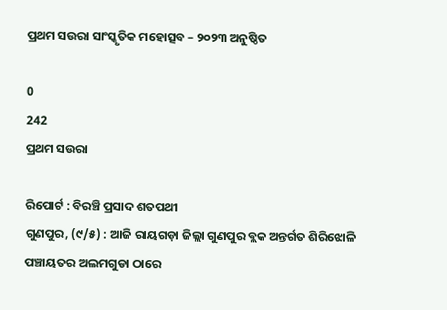ପ୍ରଥମ ସଉରା ସାଂସ୍କୃତିକ ମହୋତ୍ସବ – ୨୦୨୩ ଅନୁଷ୍ଠିତ

0
242
ପ୍ରଥମ ସଉରା

ରିପୋର୍ଟ : ବିରଞ୍ଚି ପ୍ରସାଦ ଶତପଥୀ
ଗୁଣପୁର, (୯/୫) : ଆଜି ରାୟଗଡ଼ା ଜିଲ୍ଲା ଗୁଣପୁର ବ୍ଲକ ଅନ୍ତର୍ଗତ ଶିରିଝୋଳି ପଞ୍ଚାୟତର ଅଲମଗୁଡା ଠାରେ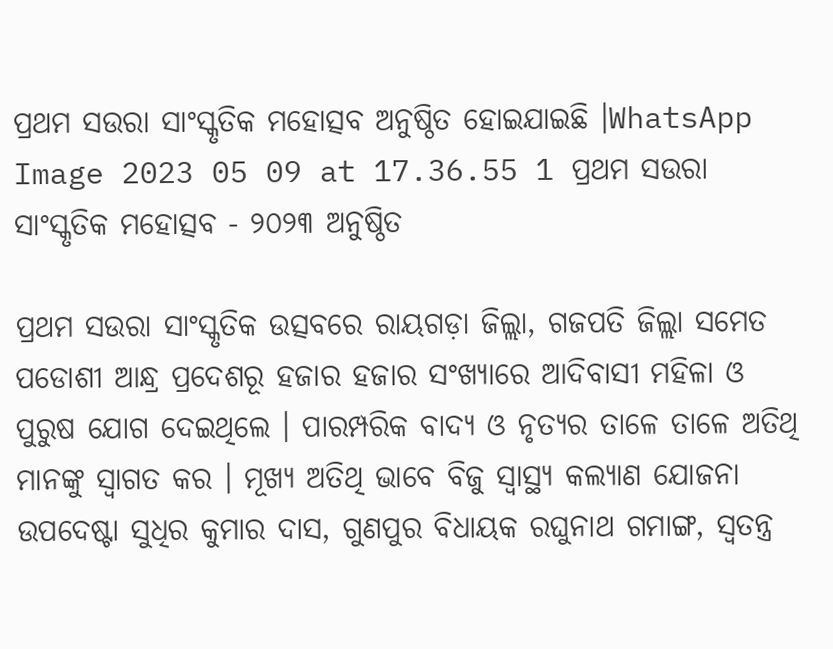ପ୍ରଥମ ସଉରା ସାଂସ୍କୃତିକ ମହୋତ୍ସବ ଅନୁଷ୍ଠିତ ହୋଇଯାଇଛି ।WhatsApp Image 2023 05 09 at 17.36.55 1 ପ୍ରଥମ ସଉରା ସାଂସ୍କୃତିକ ମହୋତ୍ସବ - ୨୦୨୩ ଅନୁଷ୍ଠିତ

ପ୍ରଥମ ସଉରା ସାଂସ୍କୃତିକ ଉତ୍ସବରେ ରାୟଗଡ଼ା ଜିଲ୍ଲା, ଗଜପତି ଜିଲ୍ଲା ସମେତ ପଡୋଶୀ ଆନ୍ଧ୍ର ପ୍ରଦେଶରୂ ହଜାର ହଜାର ସଂଖ୍ୟାରେ ଆଦିବାସୀ ମହିଳା ଓ ପୁରୁଷ ଯୋଗ ଦେଇଥିଲେ । ପାରମ୍ପରିକ ବାଦ୍ୟ ଓ ନୃତ୍ୟର ତାଳେ ତାଳେ ଅତିଥି ମାନଙ୍କୁ ସ୍ୱାଗତ କର । ମୂଖ୍ୟ ଅତିଥି ଭାବେ ବିଜୁ ସ୍ୱାସ୍ଥ୍ୟ କଲ୍ୟାଣ ଯୋଜନା ଉପଦେଷ୍ଟା ସୁଧିର କୁମାର ଦାସ, ଗୁଣପୁର ବିଧାୟକ ରଘୁନାଥ ଗମାଙ୍ଗ, ସ୍ୱତନ୍ତ୍ର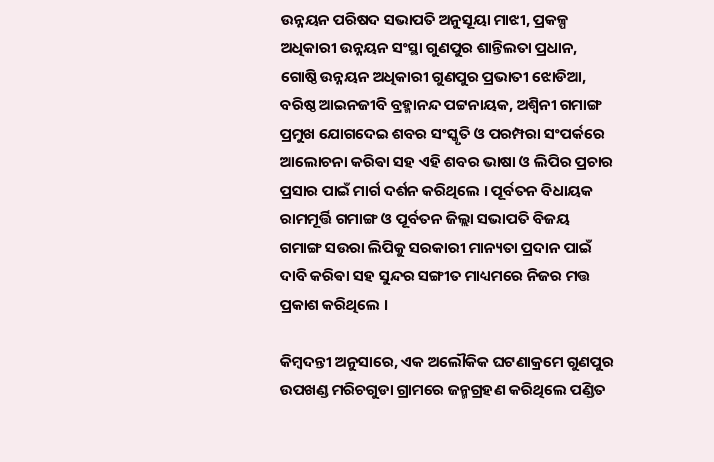ଉନ୍ନୟନ ପରିଷଦ ସଭାପତି ଅନୁସୂୟା ମାଝୀ, ପ୍ରକଳ୍ପ ଅଧିକାରୀ ଉନ୍ନୟନ ସଂସ୍ଥା ଗୁଣପୁର ଶାନ୍ତିଲତା ପ୍ରଧାନ, ଗୋଷ୍ଠି ଉନ୍ନୟନ ଅଧିକାରୀ ଗୁଣପୁର ପ୍ରଭାତୀ ଝୋଡିଆ, ବରିଷ୍ଠ ଆଇନଜୀବି ବ୍ରହ୍ମାନନ୍ଦ ପଟ୍ଟନାୟକ, ଅଶ୍ଵିନୀ ଗମାଙ୍ଗ ପ୍ରମୁଖ ଯୋଗଦେଇ ଶବର ସଂସ୍କୃତି ଓ ପରମ୍ପରା ସଂପର୍କରେ ଆଲୋଚନା କରିଵା ସହ ଏହି ଶବର ଭାଷା ଓ ଲିପିର ପ୍ରଚାର ପ୍ରସାର ପାଇଁ ମାର୍ଗ ଦର୍ଶନ କରିଥିଲେ । ପୂର୍ବତନ ବିଧାୟକ ରାମମୂର୍ତ୍ତି ଗମାଙ୍ଗ ଓ ପୂର୍ବତନ ଜିଲ୍ଲା ସଭାପତି ବିଜୟ ଗମାଙ୍ଗ ସଉରା ଲିପିକୁ ସରକାରୀ ମାନ୍ୟତା ପ୍ରଦାନ ପାଇଁ ଦାବି କରିଵା ସହ ସୁନ୍ଦର ସଙ୍ଗୀତ ମାଧ୍ୟମରେ ନିଜର ମତ୍ତ ପ୍ରକାଶ କରିଥିଲେ ।

କିମ୍ବଦନ୍ତୀ ଅନୁସାରେ, ଏକ ଅଲୌକିକ ଘଟଣାକ୍ରମେ ଗୁଣପୁର ଉପଖଣ୍ଡ ମରିଚଗୁଡା ଗ୍ରାମରେ ଜନ୍ମଗ୍ରହଣ କରିଥିଲେ ପଣ୍ଡିତ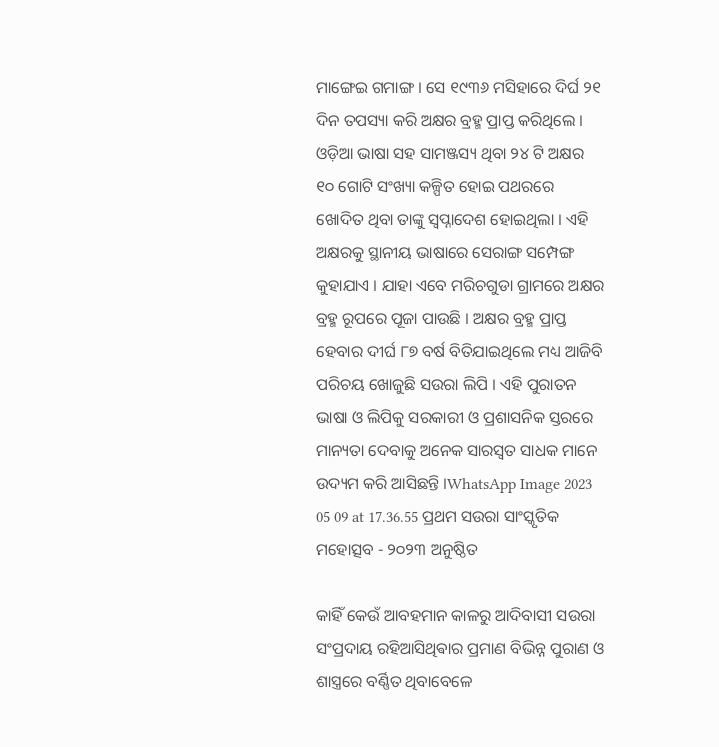ମାଙ୍ଗେଇ ଗମାଙ୍ଗ । ସେ ୧୯୩୬ ମସିହାରେ ଦିର୍ଘ ୨୧ ଦିନ ତପସ୍ୟା କରି ଅକ୍ଷର ବ୍ରହ୍ମ ପ୍ରାପ୍ତ କରିଥିଲେ । ଓଡ଼ିଆ ଭାଷା ସହ ସାମଞ୍ଜସ୍ୟ ଥିବା ୨୪ ଟି ଅକ୍ଷର ୧୦ ଗୋଟି ସଂଖ୍ୟା କଳ୍ପିତ ହୋଇ ପଥରରେ ଖୋଦିତ ଥିବା ତାଙ୍କୁ ସ୍ବପ୍ନାଦେଶ ହୋଇଥିଲା । ଏହି ଅକ୍ଷରକୁ ସ୍ଥାନୀୟ ଭାଷାରେ ସେରାଙ୍ଗ ସମ୍ପେଙ୍ଗ କୁହାଯାଏ । ଯାହା ଏବେ ମରିଚଗୁଡା ଗ୍ରାମରେ ଅକ୍ଷର ବ୍ରହ୍ମ ରୂପରେ ପୂଜା ପାଉଛି । ଅକ୍ଷର ବ୍ରହ୍ମ ପ୍ରାପ୍ତ ହେବାର ଦୀର୍ଘ ୮୭ ବର୍ଷ ବିତିଯାଇଥିଲେ ମଧ୍ୟ ଆଜିବି ପରିଚୟ ଖୋଜୁଛି ସଉରା ଲିପି । ଏହି ପୁରାତନ ଭାଷା ଓ ଲିପିକୁ ସରକାରୀ ଓ ପ୍ରଶାସନିକ ସ୍ତରରେ ମାନ୍ୟତା ଦେବାକୁ ଅନେକ ସାରସ୍ଵତ ସାଧକ ମାନେ ଉଦ୍ୟମ କରି ଆସିଛନ୍ତି ।WhatsApp Image 2023 05 09 at 17.36.55 ପ୍ରଥମ ସଉରା ସାଂସ୍କୃତିକ ମହୋତ୍ସବ - ୨୦୨୩ ଅନୁଷ୍ଠିତ

କାହିଁ କେଉଁ ଆବହମାନ କାଳରୁ ଆଦିବାସୀ ସଉରା ସଂପ୍ରଦାୟ ରହିଆସିଥିଵାର ପ୍ରମାଣ ବିଭିନ୍ନ ପୁରାଣ ଓ ଶାସ୍ତ୍ରରେ ବର୍ଣ୍ଣିତ ଥିବାବେଳେ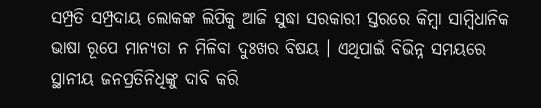ସମ୍ପ୍ରତି ସମ୍ପ୍ରଦାୟ ଲୋକଙ୍କ ଲିପିକୁ ଆଜି ସୁଦ୍ଧା ସରକାରୀ ସ୍ତରରେ କିମ୍ବା ସାମ୍ବିଧାନିକ ଭାଷା ରୂପେ ମାନ୍ୟତା ନ ମିଳିବା ଦୁଃଖର ବିଷୟ । ଏଥିପାଇଁ ବିଭିନ୍ନ ସମୟରେ ସ୍ଥାନୀୟ ଜନପ୍ରତିନିଧିଙ୍କୁ ଦାବି କରି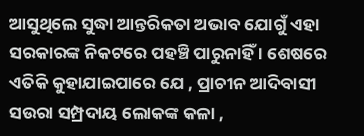ଆସୁଥିଲେ ସୁଦ୍ଧା ଆନ୍ତରିକତା ଅଭାବ ଯୋଗୁଁ ଏହା ସରକାରଙ୍କ ନିକଟରେ ପହଞ୍ଚି ପାରୁନାହିଁ । ଶେଷରେ ଏତିକି କୁହାଯାଇପାରେ ଯେ , ପ୍ରାଚୀନ ଆଦିବାସୀ ସଉରା ସମ୍ପ୍ରଦାୟ ଲୋକଙ୍କ କଳା ,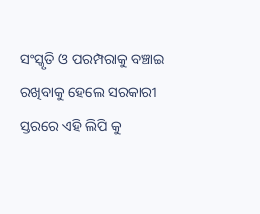ସଂସ୍କୃତି ଓ ପରମ୍ପରାକୁ ବଞ୍ଚାଇ ରଖିବାକୁ ହେଲେ ସରକାରୀ ସ୍ତରରେ ଏହି ଲିପି କୁ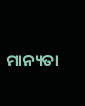ମାନ୍ୟତା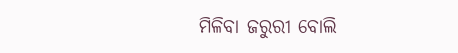ମିଳିବା ଜରୁରୀ ବୋଲି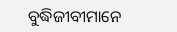ବୁଦ୍ଧିଜୀବୀମାନେ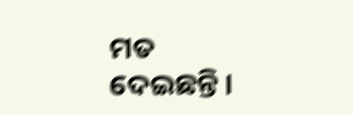ମତ ଦେଇଛନ୍ତି ।